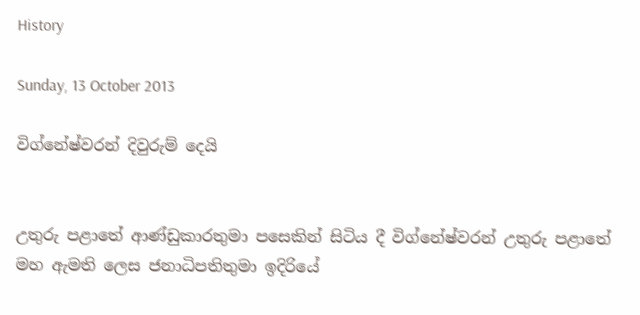History

Sunday, 13 October 2013

විග්නේෂ්වරන් දිවුරුම් දෙයි


උතුරු පළාතේ ආණ්ඩුකාරතුමා පසෙකින් සිටිය දී විග්නේෂ්වරන් උතුරු පළාතේ මහ ඇමති ලෙස ජනාධිපතිතුමා ඉදිරියේ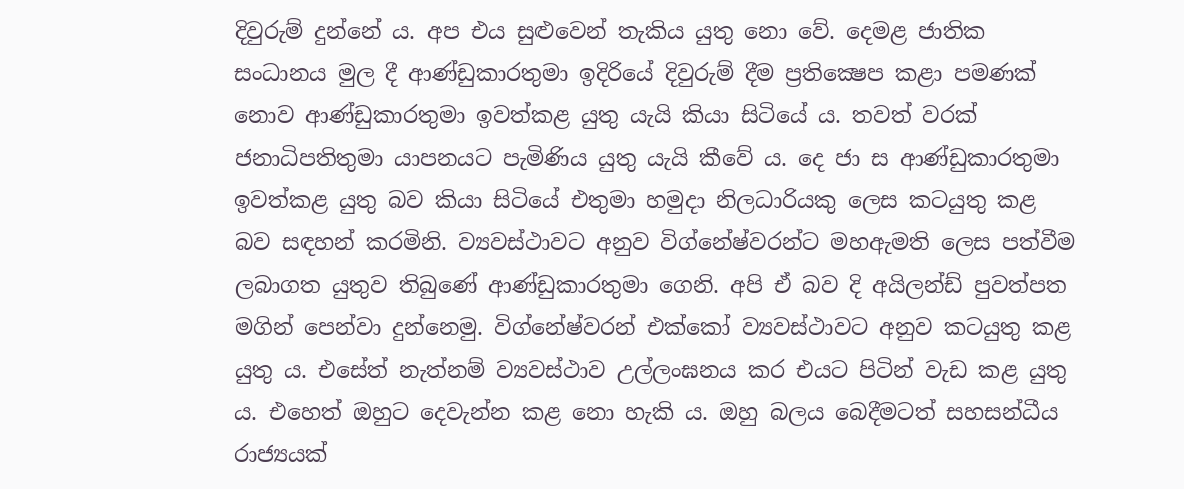දිවුරුම් දුන්නේ ය. අප එය සුළුවෙන් තැකිය යුතු නො වේ. දෙමළ ජාතික සංධානය මුල දී ආණ්ඩුකාරතුමා ඉදිරියේ දිවුරුම් දීම ප්‍රතික්‍ෂෙප කළා පමණක් නොව ආණ්ඩුකාරතුමා ඉවත්කළ යුතු යැයි කියා සිටියේ ය. තවත් වරක් ජනාධිපතිතුමා යාපනයට පැමිණිය යුතු යැයි කීවේ ය. දෙ ජා ස ආණ්ඩුකාරතුමා ඉවත්කළ යුතු බව කියා සිටියේ එතුමා හමුදා නිලධාරියකු ලෙස කටයුතු කළ බව සඳහන් කරමිනි. ව්‍යවස්ථාවට අනුව විග්නේෂ්වරන්ට මහඇමති ලෙස පත්වීම ලබාගත යුතුව තිබුණේ ආණ්ඩුකාරතුමා ගෙනි. අපි ඒ බව දි අයිලන්ඩ් පුවත්පත මගින් පෙන්වා දුන්නෙමු. විග්නේෂ්වරන් එක්කෝ ව්‍යවස්ථාවට අනුව කටයුතු කළ යුතු ය. එසේත් නැත්නම් ව්‍යවස්ථාව උල්ලංඝනය කර එයට පිටින් වැඩ කළ යුතු ය. එහෙත් ඔහුට දෙවැන්න කළ නො හැකි ය. ඔහු බලය බෙදීමටත් සහසන්ධීය රාජ්‍යයක්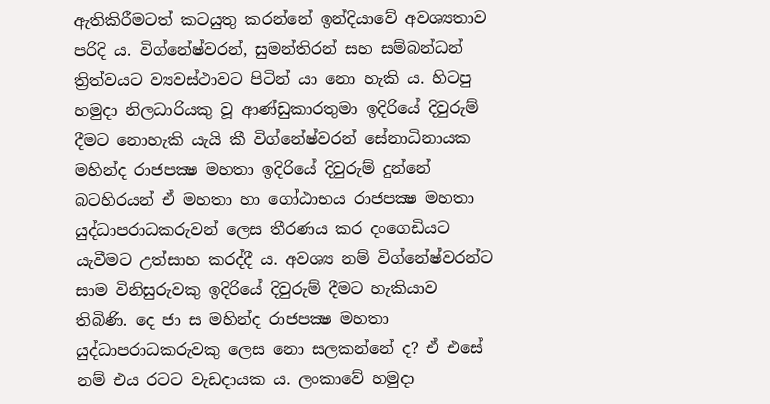ඇතිකිරීමටත් කටයුතු කරන්නේ ඉන්දියාවේ අවශ්‍යතාව පරිදි ය. විග්නේෂ්වරන්, සුමන්තිරන් සහ සම්බන්ධන් ත්‍රිත්වයට ව්‍යවස්ථාවට පිටින් යා නො හැකි ය. හිටපු හමුදා නිලධාරියකු වූ ආණ්ඩුකාරතුමා ඉදිරියේ දිවුරුම් දීමට නොහැකි යැයි කී විග්නේෂ්වරන් සේනාධිනායක මහින්ද රාජපක්‍ෂ මහතා ඉදිරියේ දිවුරුම් දුන්නේ බටහිරයන් ඒ මහතා හා ගෝඨාභය රාජපක්‍ෂ මහතා යුද්ධාපරාධකරුවන් ලෙස තීරණය කර දංගෙඩියට යැවීමට උත්සාහ කරද්දී ය. අවශ්‍ය නම් විග්නේෂ්වරන්ට සාම විනිසුරුවකු ඉදිරියේ දිවුරුම් දීමට හැකියාව තිබිණි. දෙ ජා ස මහින්ද රාජපක්‍ෂ මහතා යුද්ධාපරාධකරුවකු ලෙස නො සලකන්නේ ද? ඒ එසේ නම් එය රටට වැඩදායක ය. ලංකාවේ හමුදා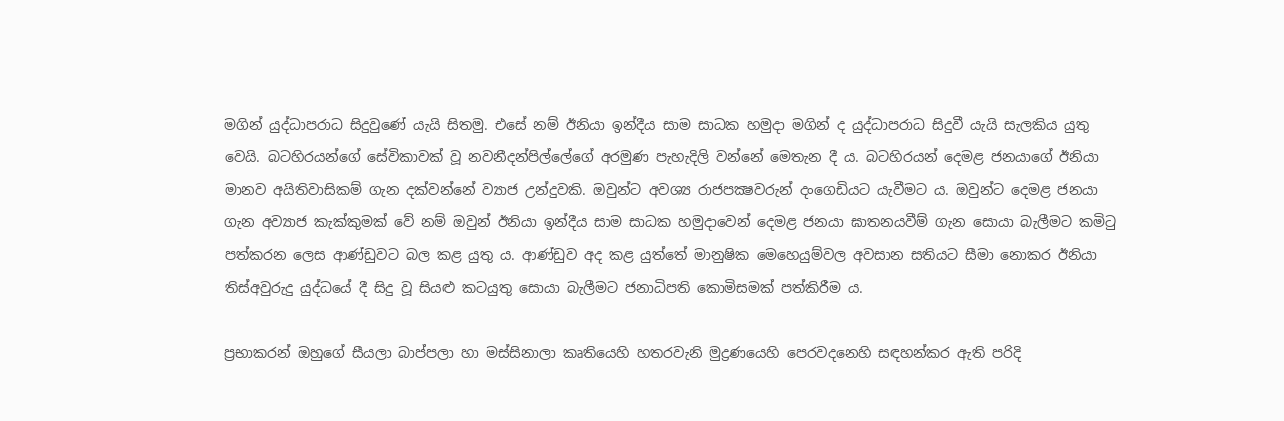මගින් යුද්ධාපරාධ සිදුවුණේ යැයි සිතමු. එසේ නම් ඊනියා ඉන්දීය සාම සාධක හමුදා මගින් ද යුද්ධාපරාධ සිදුවී යැයි සැලකිය යුතු වෙයි. බටහිරයන්ගේ සේවිකාවක් වූ නවනීදන්පිල්ලේගේ අරමුණ පැහැදිලි වන්නේ මෙතැන දී ය. බටහිරයන් දෙමළ ජනයාගේ ඊනියා මානව අයිතිවාසිකම් ගැන දක්වන්නේ ව්‍යාජ උන්දුවකි. ඔවුන්ට අවශ්‍ය රාජපක්‍ෂවරුන් දංගෙඩියට යැවීමට ය. ඔවුන්ට දෙමළ ජනයා ගැන අව්‍යාජ කැක්කුමක් වේ නම් ඔවුන් ඊනියා ඉන්දීය සාම සාධක හමුදාවෙන් දෙමළ ජනයා ඝාතනයවීම් ගැන සොයා බැලීමට කමිටු පත්කරන ලෙස ආණ්ඩුවට බල කළ යුතු ය. ආණ්ඩුව අද කළ යුත්තේ මානුෂික මෙහෙයුම්වල අවසාන සතියට සීමා නොකර ඊනියා තිස්අවුරුදු යුද්ධයේ දී සිදු වූ සියළු කටයුතු සොයා බැලීමට ජනාධිපති කොමිසමක් පත්කිරීම ය.

ප්‍රභාකරන් ඔහුගේ සීයලා බාප්පලා හා මස්සිනාලා කෘතියෙහි හතරවැනි මුද්‍රණයෙහි පෙරවදනෙහි සඳහන්කර ඇති පරිදි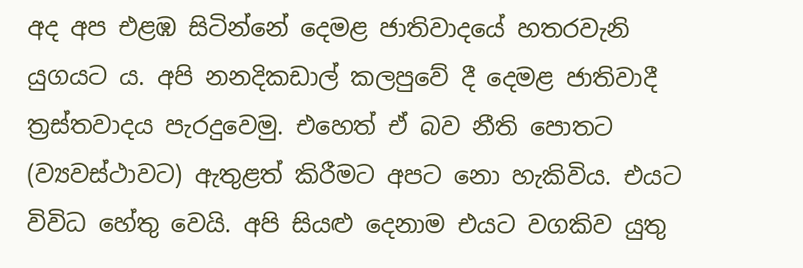අද අප එළඹ සිටින්නේ දෙමළ ජාතිවාදයේ හතරවැනි යුගයට ය. අපි නනදිකඩාල් කලපුවේ දී දෙමළ ජාතිවාදී ත්‍රස්තවාදය පැරදුවෙමු. එහෙත් ඒ බව නීති පොතට (ව්‍යවස්ථාවට) ඇතුළත් කිරීමට අපට නො හැකිවිය. එයට විවිධ හේතු වෙයි. අපි සියළු දෙනාම එයට වගකිව යුතු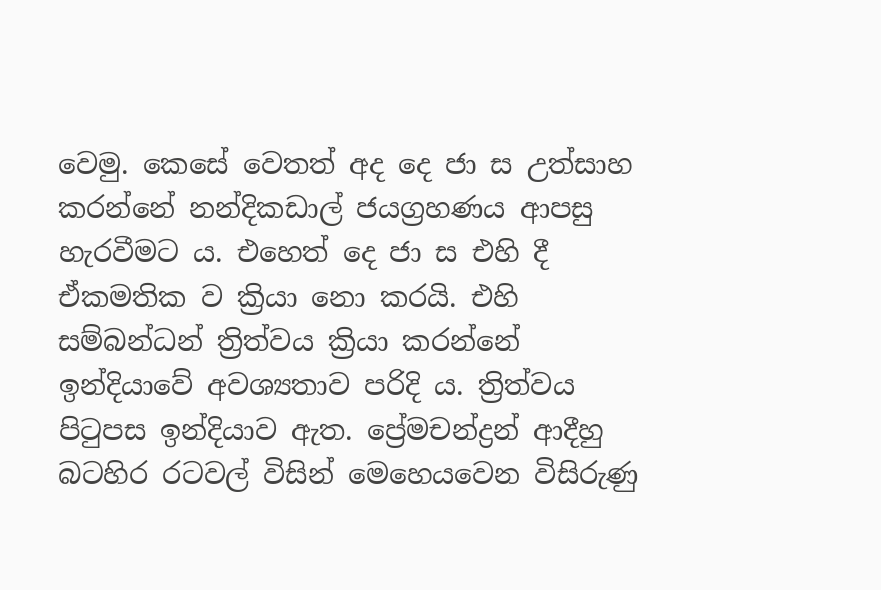වෙමු. කෙසේ වෙතත් අද දෙ ජා ස උත්සාහ කරන්නේ නන්දිකඩාල් ජයග්‍රහණය ආපසු හැරවීමට ය. එහෙත් දෙ ජා ස එහි දී ඒකමතික ව ක්‍රියා නො කරයි. එහි සම්බන්ධන් ත්‍රිත්වය ක්‍රියා කරන්නේ ඉන්දියාවේ අවශ්‍යතාව පරිදි ය. ත්‍රිත්වය පිටුපස ඉන්දියාව ඇත. ප්‍රේමචන්ද්‍රන් ආදීහු බටහිර රටවල් විසින් මෙහෙයවෙන විසිරුණු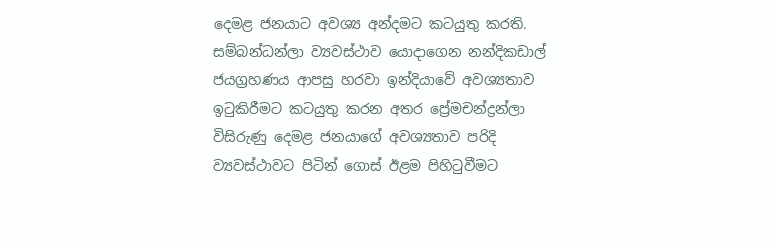දෙමළ ජනයාට අවශ්‍ය අන්දමට කටයුතු කරති. සම්බන්ධන්ලා ව්‍යවස්ථාව යොදාගෙන නන්දිකඩාල් ජයග්‍රහණය ආපසු හරවා ඉන්දියාවේ අවශ්‍යතාව ඉටුකිරීමට කටයුතු කරන අතර ප්‍රේමචන්ද්‍රන්ලා විසිරුණු දෙමළ ජනයාගේ අවශ්‍යතාව පරිදි ව්‍යවස්ථාවට පිටින් ගොස් ඊළම පිහිටුවීමට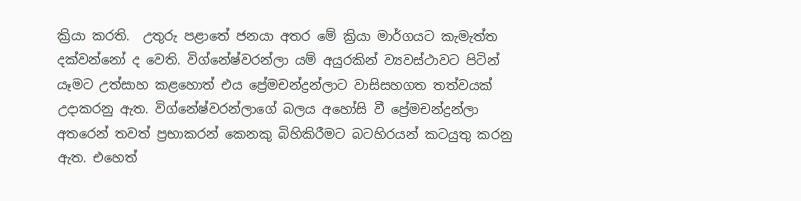ක්‍රියා කරති.  උතුරු පළාතේ ජනයා අතර මේ ක්‍රියා මාර්ගයට කැමැත්ත දක්වන්නෝ ද වෙති. විග්නේෂ්වරන්ලා යම් අයුරකින් ව්‍යවස්ථාවට පිටින් යෑමට උත්සාහ කළහොත් එය ප්‍රේමචන්ද්‍රන්ලාට වාසිසහගත තත්වයක් උදාකරනු ඇත. විග්නේෂ්වරන්ලාගේ බලය අහෝසි වී ප්‍රේමචන්ද්‍රන්ලා අතරෙන් තවත් ප්‍රභාකරන් කෙනකු බිහිකිරීමට බටහිරයන් කටයුතු කරනු ඇත. එහෙත්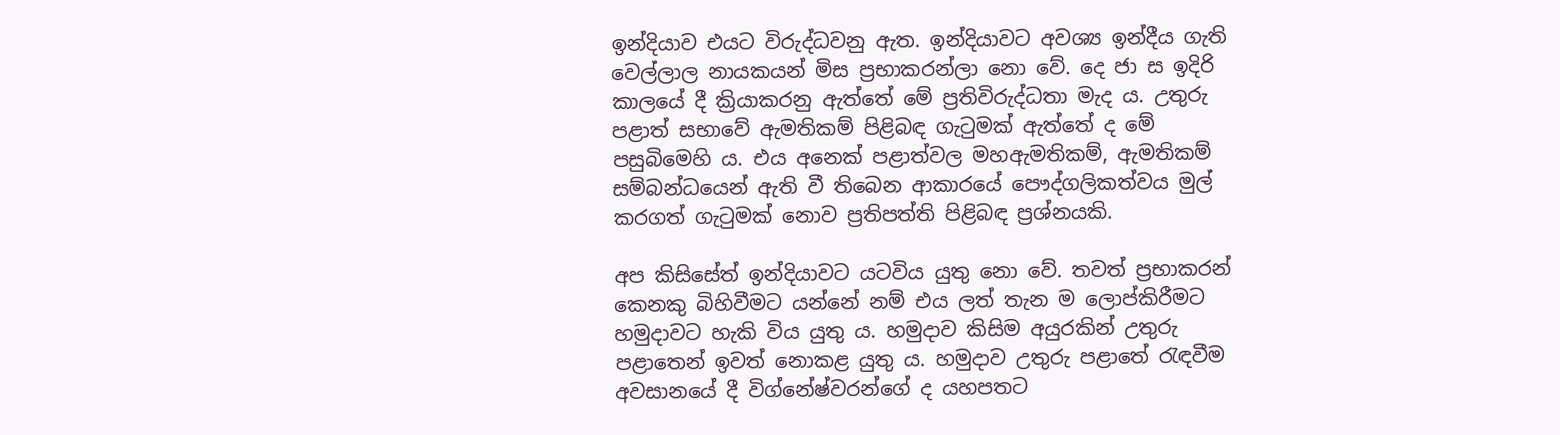ඉන්දියාව එයට විරුද්ධවනු ඇත. ඉන්දියාවට අවශ්‍ය ඉන්දීය ගැති වෙල්ලාල නායකයන් මිස ප්‍රභාකරන්ලා නො වේ. දෙ ජා ස ඉදිරි කාලයේ දී ක්‍රියාකරනු ඇත්තේ මේ ප්‍රතිවිරුද්ධතා මැද ය. උතුරු පළාත් සභාවේ ඇමතිකම් පිළිබඳ ගැටුමක් ඇත්තේ ද මේ පසුබිමෙහි ය. එය අනෙක් පළාත්වල මහඇමතිකම්, ඇමතිකම් සම්බන්ධයෙන් ඇති වී තිබෙන ආකාරයේ පෞද්ගලිකත්වය මුල් කරගත් ගැටුමක් නොව ප්‍රතිපත්ති පිළිබඳ ප්‍රශ්නයකි.

අප කිසිසේත් ඉන්දියාවට යටවිය යුතු නො වේ. තවත් ප්‍රභාකරන් කෙනකු බිහිවීමට යන්නේ නම් එය ලත් තැන ම ලොප්කිරීමට හමුදාවට හැකි විය යුතු ය. හමුදාව කිසිම අයුරකින් උතුරු පළාතෙන් ඉවත් නොකළ යුතු ය. හමුදාව උතුරු පළාතේ රැඳවීම අවසානයේ දී විග්නේෂ්වරන්ගේ ද යහපතට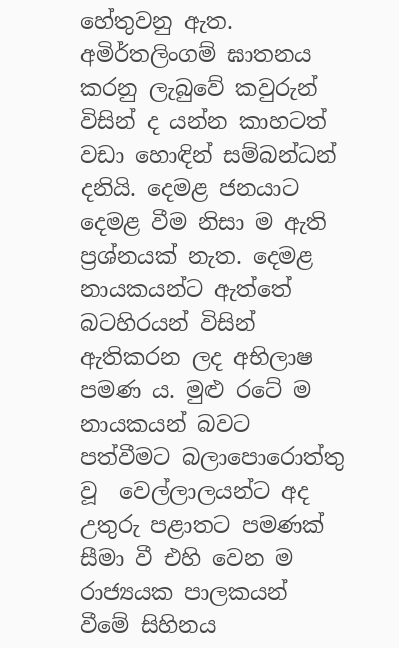හේතුවනු ඇත. අමිර්තලිංගම් ඝාතනය කරනු ලැබුවේ කවුරුන් විසින් ද යන්න කාහටත් වඩා හොඳින් සම්බන්ධන් දනියි. දෙමළ ජනයාට දෙමළ වීම නිසා ම ඇති ප්‍රශ්නයක් නැත. දෙමළ නායකයන්ට ඇත්තේ බටහිරයන් විසින් ඇතිකරන ලද අභිලාෂ පමණ ය. මුළු රටේ ම නායකයන් බවට පත්වීමට බලාපොරොත්තු වූ  වෙල්ලාලයන්ට අද උතුරු පළාතට පමණක් සීමා වී එහි වෙන ම රාජ්‍යයක පාලකයන් වීමේ සිහිනය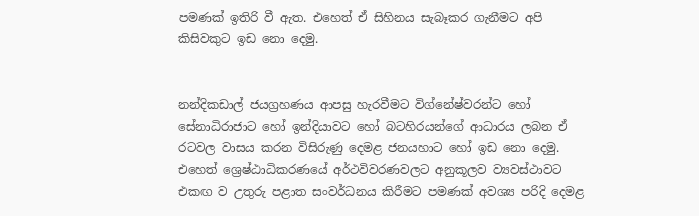පමණක් ඉතිරි වී ඇත. එහෙත් ඒ සිහිනය සැබෑකර ගැනීමට අපි කිසිවකුට ඉඩ නො දෙමු.


නන්දිකඩාල් ජයග්‍රහණය ආපසු හැරවීමට විග්නේෂ්වරන්ට හෝ සේනාධිරාජාට හෝ ඉන්දියාවට හෝ බටහිරයන්ගේ ආධාරය ලබන ඒ රටවල වාසය කරන විසිරුණු දෙමළ ජනයහාට හෝ ඉඩ නො දෙමු. එහෙත් ශ්‍රෙෂ්ඨාධිකරණයේ අර්ථවිවරණවලට අනුකූලව ව්‍යවස්ථාවට එකඟ ව උතුරු පළාත සංවර්ධනය කිරීමට පමණක් අවශ්‍ය පරිදි දෙමළ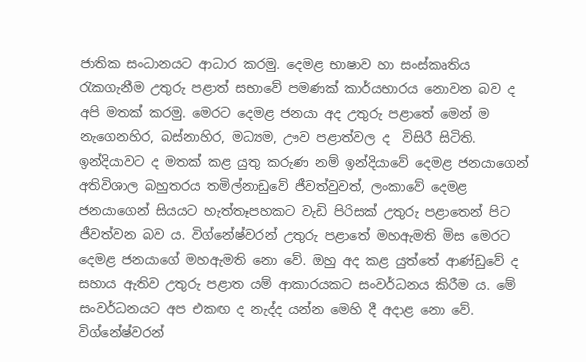ජාතික සංධානයට ආධාර කරමු. දෙමළ භාෂාව හා සංස්කෘතිය රැකගැනීම උතුරු පළාත් සභාවේ පමණක් කාර්යභාරය නොවන බව ද අපි මතක් කරමු. මෙරට දෙමළ ජනයා අද උතුරු පළාතේ මෙන් ම නැගෙනහිර, බස්නාහිර, මධ්‍යම, ඌව පළාත්වල ද  විසිරී සිටිති. ඉන්දියාවට ද මතක් කළ යුතු කරුණ නම් ඉන්දියාවේ දෙමළ ජනයාගෙන් අතිවිශාල බහුතරය තමිල්නාඩුවේ ජීවත්වුවත්, ලංකාවේ දෙමළ ජනයාගෙන් සියයට හැත්තෑපහකට වැඩි පිරිසක් උතුරු පළාතෙන් පිට ජීවත්වන බව ය. විග්නේෂ්වරන් උතුරු පළාතේ මහඇමති මිස මෙරට දෙමළ ජනයාගේ මහඇමති නො වේ. ඔහු අද කළ යුත්තේ ආණ්ඩුවේ ද සහාය ඇතිව උතුරු පළාත යම් ආකාරයකට සංවර්ධනය කිරීම ය. මේ සංවර්ධනයට අප එකඟ ද නැද්ද යන්න මෙහි දී අදාළ නො වේ. විග්නේෂ්වරන්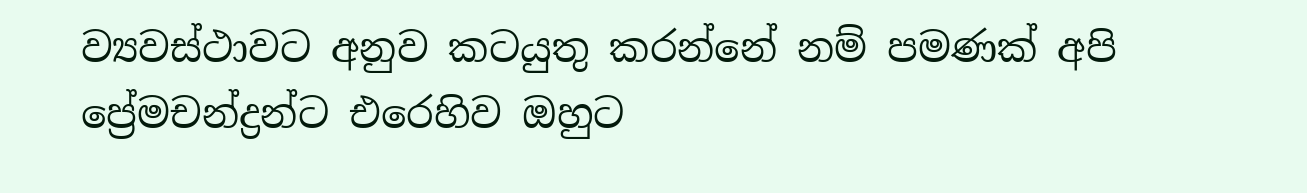ව්‍යවස්ථාවට අනුව කටයුතු කරන්නේ නම් පමණක් අපි ප්‍රේමචන්ද්‍රන්ට එරෙහිව ඔහුට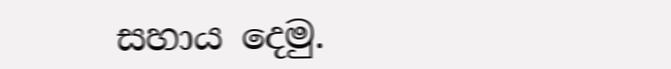සහාය දෙමු.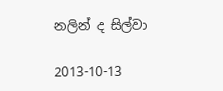නලින් ද සිල්වා

2013-10-13